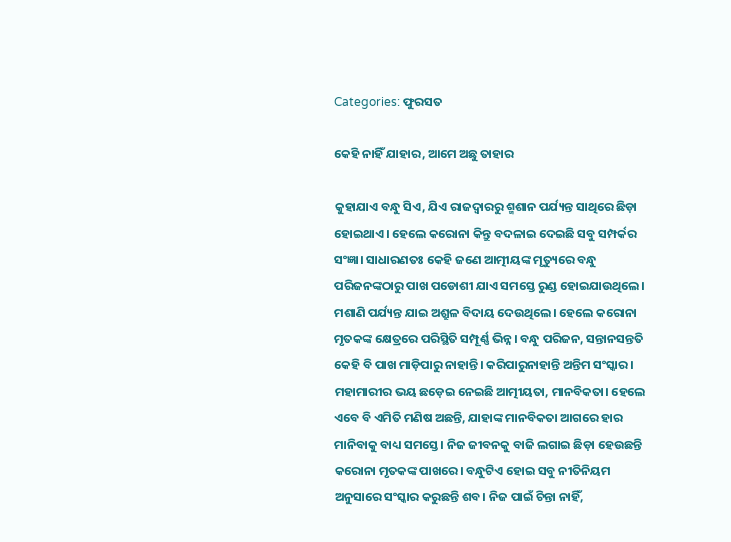Categories: ଫୁରସତ

କେହି ନାହିଁ ଯାହାର, ଆମେ ଅଛୁ ତାହାର

କୁହାଯାଏ ବନ୍ଧୁ ସିଏ, ଯିଏ ରାଜଦ୍ୱାରରୁ ଶ୍ମଶାନ ପର୍ଯ୍ୟନ୍ତ ସାଥିରେ ଛିଡ଼ା ହୋଇଥାଏ। ହେଲେ କରୋନା କିନ୍ତୁ ବଦଳାଇ ଦେଇଛି ସବୁ ସମ୍ପର୍କର ସଂଜ୍ଞା। ସାଧାରଣତଃ କେହି ଜଣେ ଆତ୍ମୀୟଙ୍କ ମୃତ୍ୟୁରେ ବନ୍ଧୁ ପରିଜନଙ୍କଠାରୁ ପାଖ ପଡୋଶୀ ଯାଏ ସମସ୍ତେ ରୁଣ୍ଡ ହୋଇଯାଉଥିଲେ। ମଶାଣି ପର୍ଯ୍ୟନ୍ତ ଯାଇ ଅଶ୍ରୁଳ ବିଦାୟ ଦେଉଥିଲେ। ହେଲେ କରୋନା ମୃତକଙ୍କ କ୍ଷେତ୍ରରେ ପରିସ୍ଥିତି ସମ୍ପୂର୍ଣ୍ଣ ଭିନ୍ନ। ବନ୍ଧୁ ପରିଜନ, ସନ୍ତାନସନ୍ତତି କେହି ବି ପାଖ ମାଡ଼ିପାରୁ ନାହାନ୍ତି। କରିପାରୁନାହାନ୍ତି ଅନ୍ତିମ ସଂସ୍କାର। ମହାମାରୀର ଭୟ ଛଡ଼େଇ ନେଇଛି ଆତ୍ମୀୟତା, ମାନବିକତା। ହେଲେ ଏବେ ବି ଏମିତି ମଣିଷ ଅଛନ୍ତି, ଯାହାଙ୍କ ମାନବିକତା ଆଗରେ ହାର ମାନିବାକୁ ବାଧ୍ୟ ସମସ୍ତେ। ନିଜ ଜୀବନକୁ ବାଜି ଲଗାଇ ଛିଡ଼ା ହେଉଛନ୍ତି କରୋନା ମୃତକଙ୍କ ପାଖରେ। ବନ୍ଧୁଟିଏ ହୋଇ ସବୁ ନୀତିନିୟମ ଅନୁସାରେ ସଂସ୍କାର କରୁଛନ୍ତି ଶବ। ନିଜ ପାଇଁ ଚିନ୍ତା ନାହିଁ,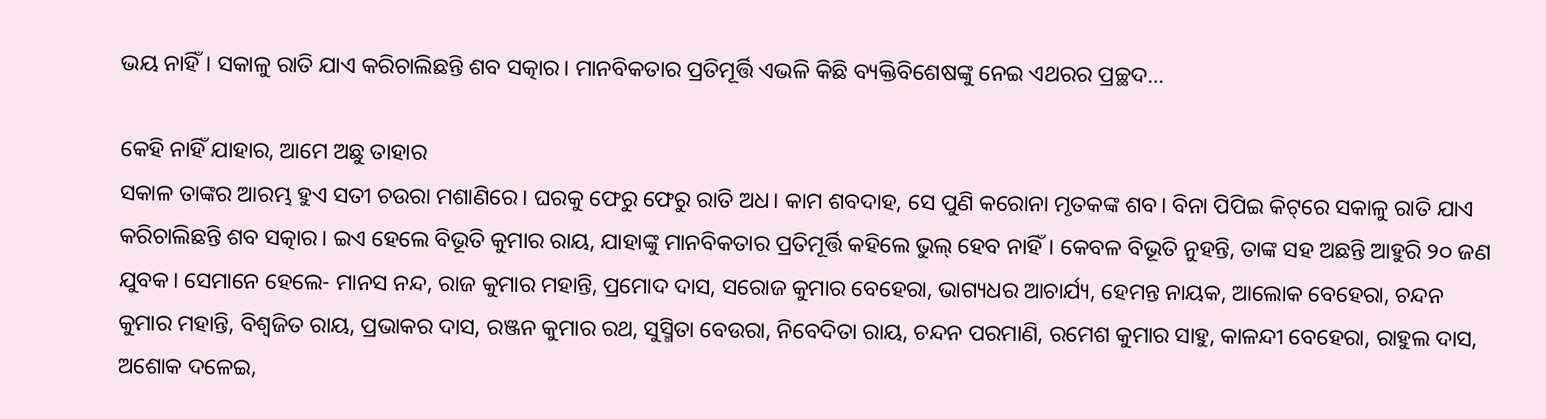ଭୟ ନାହିଁ। ସକାଳୁ ରାତି ଯାଏ କରିଚାଲିଛନ୍ତି ଶବ ସତ୍କାର। ମାନବିକତାର ପ୍ରତିମୂର୍ତ୍ତି ଏଭଳି କିଛି ବ୍ୟକ୍ତିବିଶେଷଙ୍କୁ ନେଇ ଏଥରର ପ୍ରଚ୍ଛଦ…

କେହି ନାହିଁ ଯାହାର, ଆମେ ଅଛୁ ତାହାର
ସକାଳ ତାଙ୍କର ଆରମ୍ଭ ହୁଏ ସତୀ ଚଉରା ମଶାଣିରେ। ଘରକୁ ଫେରୁ ଫେରୁ ରାତି ଅଧ। କାମ ଶବଦାହ, ସେ ପୁଣି କରୋନା ମୃତକଙ୍କ ଶବ। ବିନା ପିପିଇ କିଟ୍‌ରେ ସକାଳୁ ରାତି ଯାଏ କରିଚାଲିଛନ୍ତି ଶବ ସତ୍କାର। ଇଏ ହେଲେ ବିଭୂତି କୁମାର ରାୟ, ଯାହାଙ୍କୁ ମାନବିକତାର ପ୍ରତିମୂର୍ତ୍ତି କହିଲେ ଭୁଲ୍‌ ହେବ ନାହିଁ। କେବଳ ବିଭୂତି ନୁହନ୍ତି, ତାଙ୍କ ସହ ଅଛନ୍ତି ଆହୁରି ୨୦ ଜଣ ଯୁବକ। ସେମାନେ ହେଲେ- ମାନସ ନନ୍ଦ, ରାଜ କୁମାର ମହାନ୍ତି, ପ୍ରମୋଦ ଦାସ, ସରୋଜ କୁମାର ବେହେରା, ଭାଗ୍ୟଧର ଆଚାର୍ଯ୍ୟ, ହେମନ୍ତ ନାୟକ, ଆଲୋକ ବେହେରା, ଚନ୍ଦନ କୁମାର ମହାନ୍ତି, ବିଶ୍ୱଜିତ ରାୟ, ପ୍ରଭାକର ଦାସ, ରଞ୍ଜନ କୁମାର ରଥ, ସୁସ୍ମିତା ବେଉରା, ନିବେଦିତା ରାୟ, ଚନ୍ଦନ ପରମାଣି, ରମେଶ କୁମାର ସାହୁ, କାଳନ୍ଦୀ ବେହେରା, ରାହୁଲ ଦାସ, ଅଶୋକ ଦଳେଇ,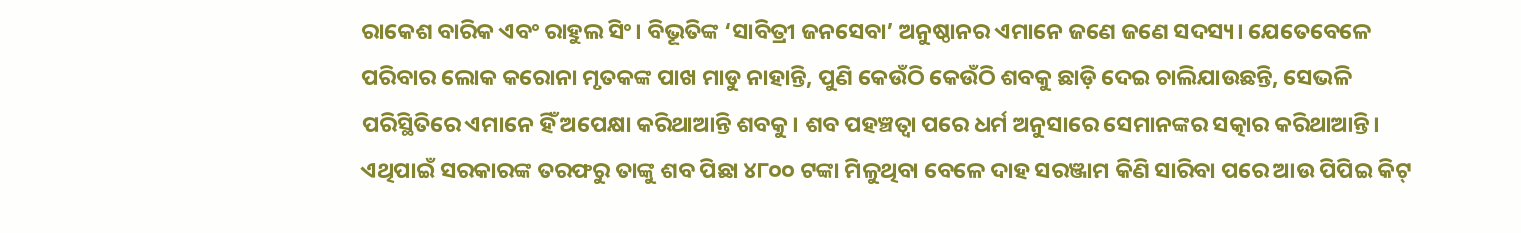ରାକେଶ ବାରିକ ଏବଂ ରାହୁଲ ସିଂ। ବିଭୂତିଙ୍କ ‘ସାବିତ୍ରୀ ଜନସେବା’ ଅନୁଷ୍ଠାନର ଏମାନେ ଜଣେ ଜଣେ ସଦସ୍ୟ। ଯେତେବେଳେ ପରିବାର ଲୋକ କରୋନା ମୃତକଙ୍କ ପାଖ ମାଡୁ ନାହାନ୍ତି, ପୁଣି କେଉଁଠି କେଉଁଠି ଶବକୁ ଛାଡ଼ି ଦେଇ ଚାଲିଯାଉଛନ୍ତି, ସେଭଳି ପରିସ୍ଥିତିରେ ଏମାନେ ହିଁ ଅପେକ୍ଷା କରିଥାଆନ୍ତି ଶବକୁ। ଶବ ପହଞ୍ଚତ୍ବା ପରେ ଧର୍ମ ଅନୁସାରେ ସେମାନଙ୍କର ସତ୍କାର କରିଥାଆନ୍ତି। ଏଥିପାଇଁ ସରକାରଙ୍କ ତରଫରୁ ତାଙ୍କୁ ଶବ ପିଛା ୪୮୦୦ ଟଙ୍କା ମିଳୁଥିବା ବେଳେ ଦାହ ସରଞ୍ଜାମ କିଣି ସାରିବା ପରେ ଆଉ ପିପିଇ କିଟ୍‌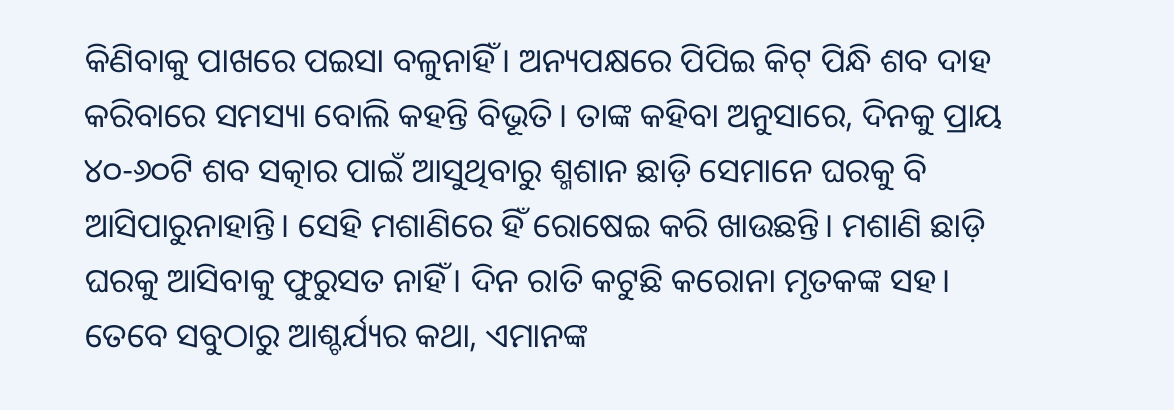କିଣିବାକୁ ପାଖରେ ପଇସା ବଳୁନାହିଁ। ଅନ୍ୟପକ୍ଷରେ ପିପିଇ କିଟ୍‌ ପିନ୍ଧି ଶବ ଦାହ କରିବାରେ ସମସ୍ୟା ବୋଲି କହନ୍ତି ବିଭୂତି। ତାଙ୍କ କହିବା ଅନୁସାରେ, ଦିନକୁ ପ୍ରାୟ ୪୦-୬୦ଟି ଶବ ସତ୍କାର ପାଇଁ ଆସୁଥିବାରୁ ଶ୍ମଶାନ ଛାଡ଼ି ସେମାନେ ଘରକୁ ବି ଆସିପାରୁନାହାନ୍ତି। ସେହି ମଶାଣିରେ ହିଁ ରୋଷେଇ କରି ଖାଉଛନ୍ତି। ମଶାଣି ଛାଡ଼ି ଘରକୁ ଆସିବାକୁ ଫୁରୁସତ ନାହିଁ। ଦିନ ରାତି କଟୁଛି କରୋନା ମୃତକଙ୍କ ସହ। ତେବେ ସବୁଠାରୁ ଆଶ୍ଚର୍ଯ୍ୟର କଥା, ଏମାନଙ୍କ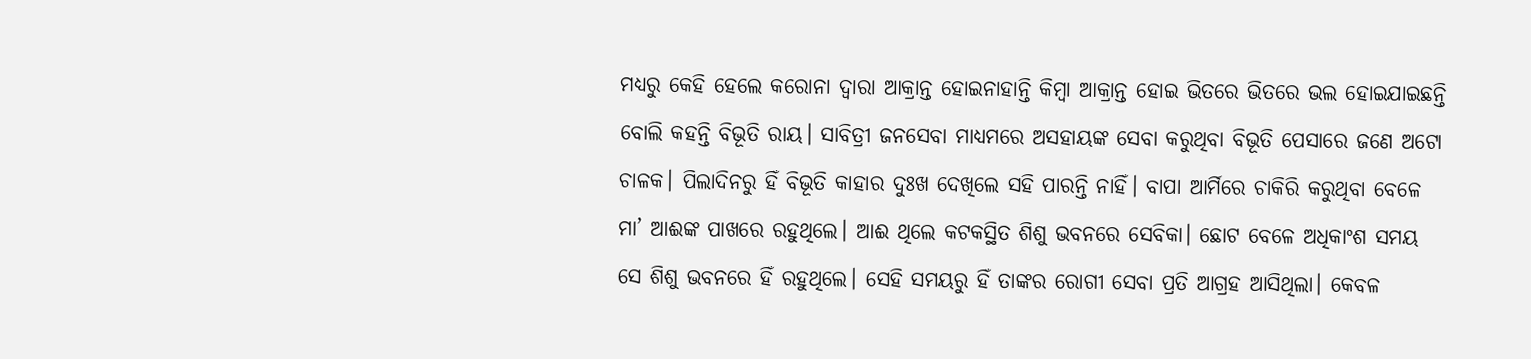ମଧ୍ୟରୁ କେହି ହେଲେ କରୋନା ଦ୍ୱାରା ଆକ୍ରାନ୍ତ ହୋଇନାହାନ୍ତି କିମ୍ବା ଆକ୍ରାନ୍ତ ହୋଇ ଭିତରେ ଭିତରେ ଭଲ ହୋଇଯାଇଛନ୍ତି ବୋଲି କହନ୍ତି ବିଭୂତି ରାୟ। ସାବିତ୍ରୀ ଜନସେବା ମାଧ୍ୟମରେ ଅସହାୟଙ୍କ ସେବା କରୁଥିବା ବିଭୂତି ପେସାରେ ଜଣେ ଅଟୋ ଚାଳକ। ପିଲାଦିନରୁ ହିଁ ବିଭୂତି କାହାର ଦୁଃଖ ଦେଖିଲେ ସହି ପାରନ୍ତି ନାହିଁ। ବାପା ଆର୍ମିରେ ଚାକିରି କରୁଥିବା ବେଳେ ମା’ ଆଈଙ୍କ ପାଖରେ ରହୁଥିଲେ। ଆଈ ଥିଲେ କଟକସ୍ଥିତ ଶିଶୁ ଭବନରେ ସେବିକା। ଛୋଟ ବେଳେ ଅଧିକାଂଶ ସମୟ ସେ ଶିଶୁ ଭବନରେ ହିଁ ରହୁଥିଲେ। ସେହି ସମୟରୁ ହିଁ ତାଙ୍କର ରୋଗୀ ସେବା ପ୍ରତି ଆଗ୍ରହ ଆସିଥିଲା। କେବଳ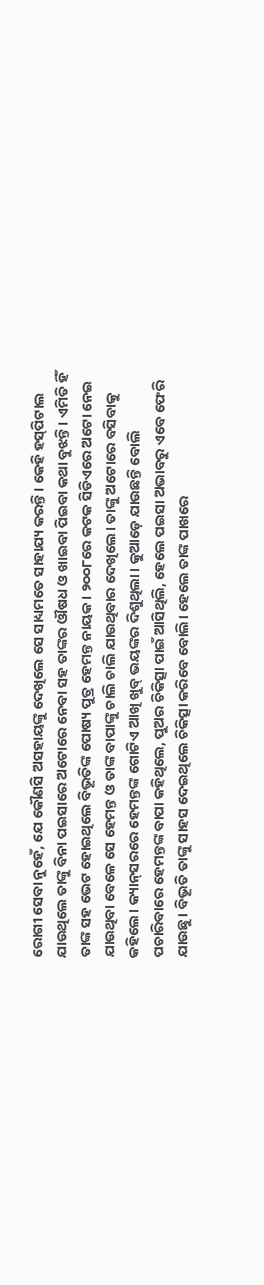ରୋଗୀ ସେବା ନୁହେଁ, ଯେ କୌଣସି ଅସହାୟଙ୍କୁ ଦେଖିଲେ ସେ ସାଧ୍ୟମତେ ସାହାଯ୍ୟ କରନ୍ତି। କେହି ହସ୍‌ପିଟାଲ ଯାଉଥିଲେ ତାଙ୍କୁ ବିନା ପଇସାରେ ଅଟୋରେ ନେବା ସହ ତାଙ୍କର ଔଷଧ ଓ ଖାଇବା ପିଇବା କଥା ବୁଝନ୍ତି। ଏମିତି ହିଁ ତାଙ୍କ ସହ ଭେଟ ହୋଇଥିଲେ ବିଭୂତିଙ୍କ ପୋଷ୍ୟ ପୁତ୍ର ହେମନ୍ତ ନାୟକ। ୨୦୦୮ରେ କଟକ ସିଡିଏରେ ଅଟୋ ନେଇ ଯାଉଥିବା ବେଳେ ସେ ହେମନ୍ତ ଓ ତାଙ୍କ ବାପାଙ୍କୁ ଚାଲି ଚାଲି ଯାଉଥିବାର ଦେଖିଲେ। ତାଙ୍କୁ ଅଟୋରେ ବସିବାକୁ କହିଲେ। କ୍ୟାନ୍‌ସରରେ ହେମନ୍ତଙ୍କ ଗୋଟିଏ ଆଖି ଖୁବ୍‌ ଭୟଙ୍କର ଦିଶୁଥିଲା। କୁଆଡ଼େ ଯାଉଛନ୍ତି ବୋଲି ପଚାରିବାରେ ହେମନ୍ତଙ୍କ ବାପା କହିଥିଲେ, ପୁଅର ଚିକିତ୍ସା ପାଇଁ ଆସିଥିଲି, ହେଲେ ପଇସା ଅଭାବରୁ ଏବେ ଫେରି ଯାଉଛୁ। ବିଭୂତି ତାଙ୍କୁ ସାହସ ଦେଇଥିଲେ ଚିକିତ୍ସା କରିବେ ବୋଲି। ହେଲେ ତାଙ୍କ ପାଖରେ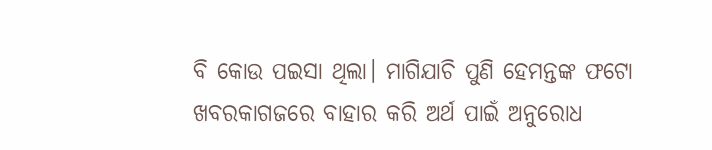ବି କୋଉ ପଇସା ଥିଲା। ମାଗିଯାଚି ପୁଣି ହେମନ୍ତଙ୍କ ଫଟୋ ଖବରକାଗଜରେ ବାହାର କରି ଅର୍ଥ ପାଇଁ ଅନୁରୋଧ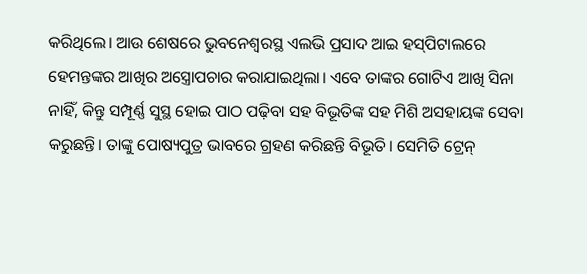କରିଥିଲେ। ଆଉ ଶେଷରେ ଭୁବନେଶ୍ୱରସ୍ଥ ଏଲଭି ପ୍ରସାଦ ଆଇ ହସ୍‌ପିଟାଲରେ ହେମନ୍ତଙ୍କର ଆଖିର ଅସ୍ତ୍ରୋପଚାର କରାଯାଇଥିଲା। ଏବେ ତାଙ୍କର ଗୋଟିଏ ଆଖି ସିନା ନାହିଁ, କିନ୍ତୁ ସମ୍ପୂର୍ଣ୍ଣ ସୁସ୍ଥ ହୋଇ ପାଠ ପଢ଼ିବା ସହ ବିଭୂତିଙ୍କ ସହ ମିଶି ଅସହାୟଙ୍କ ସେବା କରୁଛନ୍ତି। ତାଙ୍କୁ ପୋଷ୍ୟପୁତ୍ର ଭାବରେ ଗ୍ରହଣ କରିଛନ୍ତି ବିଭୂତି। ସେମିତି ଟ୍ରେନ୍‌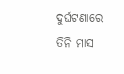ଦୁର୍ଘଟଣାରେ ତିନି ମାସ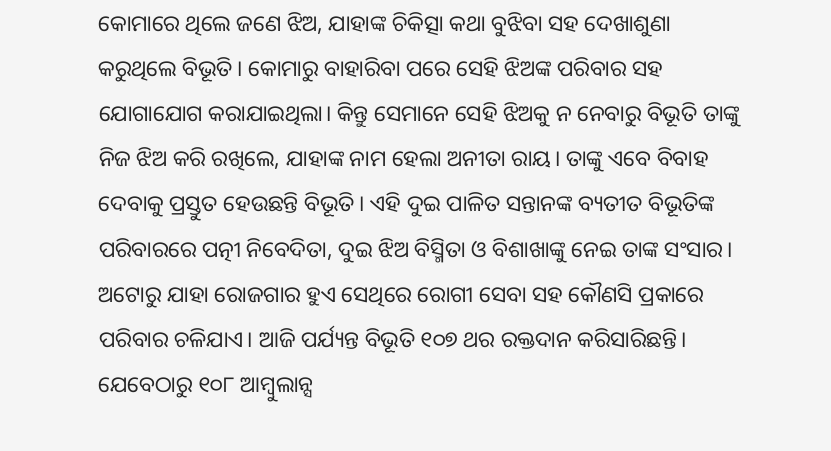କୋମାରେ ଥିଲେ ଜଣେ ଝିଅ, ଯାହାଙ୍କ ଚିକିତ୍ସା କଥା ବୁଝିବା ସହ ଦେଖାଶୁଣା କରୁଥିଲେ ବିଭୂତି। କୋମାରୁ ବାହାରିବା ପରେ ସେହି ଝିଅଙ୍କ ପରିବାର ସହ ଯୋଗାଯୋଗ କରାଯାଇଥିଲା। କିନ୍ତୁ ସେମାନେ ସେହି ଝିଅକୁ ନ ନେବାରୁ ବିଭୂତି ତାଙ୍କୁ ନିଜ ଝିଅ କରି ରଖିଲେ, ଯାହାଙ୍କ ନାମ ହେଲା ଅନୀତା ରାୟ। ତାଙ୍କୁ ଏବେ ବିବାହ ଦେବାକୁ ପ୍ରସ୍ତୁତ ହେଉଛନ୍ତି ବିଭୂତି। ଏହି ଦୁଇ ପାଳିତ ସନ୍ତାନଙ୍କ ବ୍ୟତୀତ ବିଭୂତିଙ୍କ ପରିବାରରେ ପତ୍ନୀ ନିବେଦିତା, ଦୁଇ ଝିଅ ବିସ୍ମିତା ଓ ବିଶାଖାଙ୍କୁ ନେଇ ତାଙ୍କ ସଂସାର। ଅଟୋରୁ ଯାହା ରୋଜଗାର ହୁଏ ସେଥିରେ ରୋଗୀ ସେବା ସହ କୌଣସି ପ୍ରକାରେ ପରିବାର ଚଳିଯାଏ। ଆଜି ପର୍ଯ୍ୟନ୍ତ ବିଭୂତି ୧୦୭ ଥର ରକ୍ତଦାନ କରିସାରିଛନ୍ତି। ଯେବେଠାରୁ ୧୦୮ ଆମ୍ବୁଲାନ୍ସ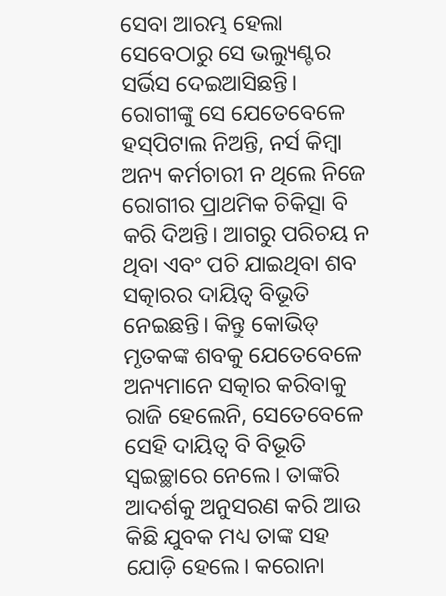ସେବା ଆରମ୍ଭ ହେଲା ସେବେଠାରୁ ସେ ଭଲ୍ୟୁଣ୍ଟର ସର୍ଭିସ ଦେଇଆସିଛନ୍ତି। ରୋଗୀଙ୍କୁ ସେ ଯେତେବେଳେ ହସ୍‌ପିଟାଲ ନିଅନ୍ତି, ନର୍ସ କିମ୍ବା ଅନ୍ୟ କର୍ମଚାରୀ ନ ଥିଲେ ନିଜେ ରୋଗୀର ପ୍ରାଥମିକ ଚିକିତ୍ସା ବି କରି ଦିଅନ୍ତି। ଆଗରୁ ପରିଚୟ ନ ଥିବା ଏବଂ ପଚି ଯାଇଥିବା ଶବ ସତ୍କାରର ଦାୟିତ୍ୱ ବିଭୂତି ନେଇଛନ୍ତି। କିନ୍ତୁ କୋଭିଡ୍‌ ମୃତକଙ୍କ ଶବକୁ ଯେତେବେଳେ ଅନ୍ୟମାନେ ସତ୍କାର କରିବାକୁ ରାଜି ହେଲେନି, ସେତେବେଳେ ସେହି ଦାୟିତ୍ୱ ବି ବିଭୂତି ସ୍ବଇଚ୍ଛାରେ ନେଲେ। ତାଙ୍କରି ଆଦର୍ଶକୁ ଅନୁସରଣ କରି ଆଉ କିଛି ଯୁବକ ମଧ୍ୟ ତାଙ୍କ ସହ ଯୋଡ଼ି ହେଲେ। କରୋନା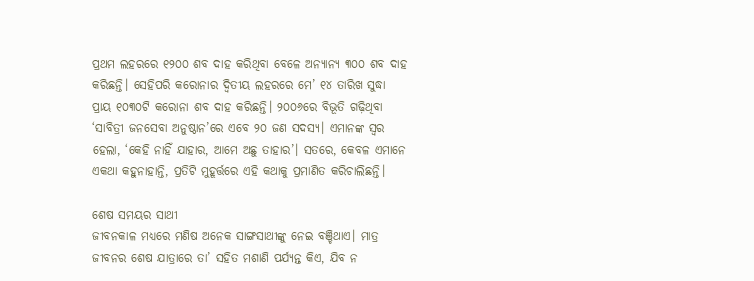ପ୍ରଥମ ଲହରରେ ୧୨୦୦ ଶବ ଦାହ କରିଥିବା ବେଳେ ଅନ୍ୟାନ୍ୟ ୩୦୦ ଶବ ଦାହ କରିଛନ୍ତି। ସେହିପରି କରୋନାର ଦ୍ୱିତୀୟ ଲହରରେ ମେ’ ୧୪ ତାରିଖ ସୁଦ୍ଧା ପ୍ରାୟ ୧୦୩୦ଟି କରୋନା ଶବ ଦାହ କରିଛନ୍ତି। ୨୦୦୬ରେ ବିଭୂତି ଗଢ଼ିଥିବା ‘ସାବିତ୍ରୀ ଜନସେବା ଅନୁଷ୍ଠାନ’ରେ ଏବେ ୨୦ ଜଣ ସଦସ୍ୟ। ଏମାନଙ୍କ ସ୍ବର ହେଲା, ‘କେହି ନାହିଁ ଯାହାର, ଆମେ ଅଛୁ ତାହାର’। ସତରେ, କେବଳ ଏମାନେ ଏକଥା କହୁନାହାନ୍ତି, ପ୍ରତିଟି ମୁହୂର୍ତ୍ତରେ ଏହି କଥାକୁ ପ୍ରମାଣିତ କରିଚାଲିଛନ୍ତି।

ଶେଷ ସମୟର ସାଥୀ
ଜୀବନକାଳ ମଧ୍ୟରେ ମଣିଷ ଅନେକ ସାଙ୍ଗସାଥୀଙ୍କୁ ନେଇ ବଞ୍ଚିଥାଏ। ମାତ୍ର ଜୀବନର ଶେଷ ଯାତ୍ରାରେ ତା’ ସହିତ ମଶାଣି ପର୍ଯ୍ୟନ୍ତ କିଏ, ଯିବ ନ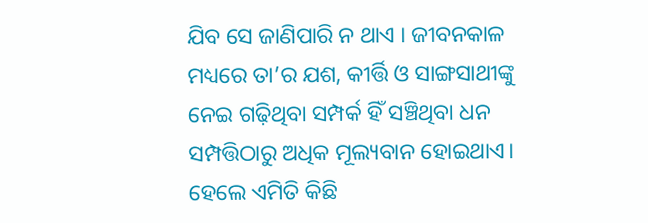ଯିବ ସେ ଜାଣିପାରି ନ ଥାଏ । ଜୀବନକାଳ ମଧ୍ୟରେ ତା’ର ଯଶ, କୀର୍ତ୍ତି ଓ ସାଙ୍ଗସାଥୀଙ୍କୁ ନେଇ ଗଢ଼ିଥିବା ସମ୍ପର୍କ ହିଁ ସଞ୍ଚିଥିବା ଧନ ସମ୍ପତ୍ତିଠାରୁ ଅଧିକ ମୂଲ୍ୟବାନ ହୋଇଥାଏ। ହେଲେ ଏମିତି କିଛି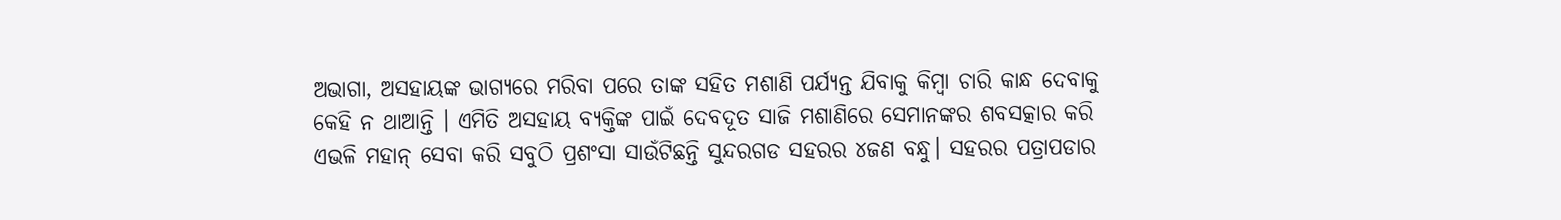ଅଭାଗା, ଅସହାୟଙ୍କ ଭାଗ୍ୟରେ ମରିବା ପରେ ତାଙ୍କ ସହିତ ମଶାଣି ପର୍ଯ୍ୟନ୍ତ ଯିବାକୁ କିମ୍ବା ଚାରି କାନ୍ଧ ଦେବାକୁ କେହି ନ ଥାଆନ୍ତି । ଏମିତି ଅସହାୟ ବ୍ୟକ୍ତିଙ୍କ ପାଇଁ ଦେବଦୂତ ସାଜି ମଶାଣିରେ ସେମାନଙ୍କର ଶବସତ୍କାର କରି ଏଭଳି ମହାନ୍‌ ସେବା କରି ସବୁଠି ପ୍ରଶଂସା ସାଉଁଟିଛନ୍ତି ସୁନ୍ଦରଗଡ ସହରର ୪ଜଣ ବନ୍ଧୁ। ସହରର ପତ୍ରାପଡାର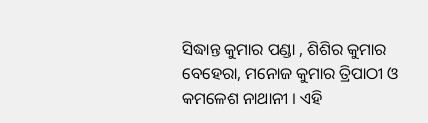ସିଦ୍ଧାନ୍ତ କୁମାର ପଣ୍ଡା , ଶିଶିର କୁମାର ବେହେରା, ମନୋଜ କୁମାର ତ୍ରିପାଠୀ ଓ କମଳେଶ ନାଥାନୀ । ଏହି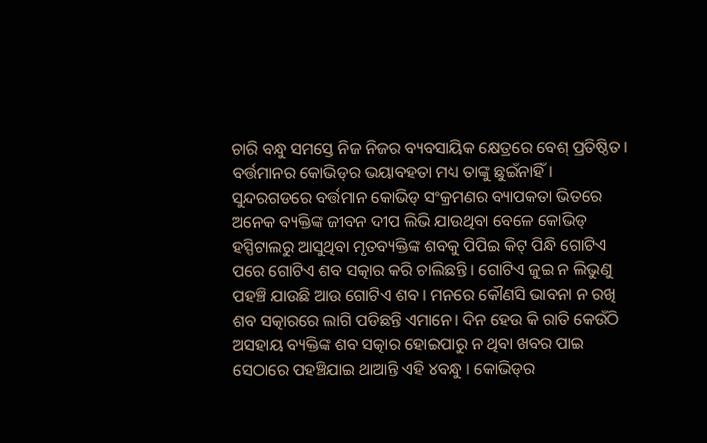ଚାରି ବନ୍ଧୁ ସମସ୍ତେ ନିଜ ନିଜର ବ୍ୟବସାୟିକ କ୍ଷେତ୍ରରେ ବେଶ୍‌ ପ୍ରତିଷ୍ଠିତ। ବର୍ତ୍ତମାନର କୋଭିଡ୍‌ର ଭୟାବହତା ମଧ୍ୟ ତାଙ୍କୁ ଛୁଇଁନାହିଁ। ସୁନ୍ଦରଗଡରେ ବର୍ତ୍ତମାନ କୋଭିଡ୍‌ ସଂକ୍ରମଣର ବ୍ୟାପକତା ଭିତରେ ଅନେକ ବ୍ୟକ୍ତିଙ୍କ ଜୀବନ ଦୀପ ଲିଭି ଯାଉଥିବା ବେଳେ କୋଭିଡ୍‌ ହସ୍ପିଟାଲରୁ ଆସୁଥିବା ମୃତବ୍ୟକ୍ତିଙ୍କ ଶବକୁ ପିପିଇ କିଟ୍‌ ପିନ୍ଧି ଗୋଟିଏ ପରେ ଗୋଟିଏ ଶବ ସତ୍କାର କରି ଚାଲିଛନ୍ତି । ଗୋଟିଏ ଜୁଇ ନ ଲିଭୁଣୁ ପହଞ୍ଚି ଯାଉଛି ଆଉ ଗୋଟିଏ ଶବ । ମନରେ କୌଣସି ଭାବନା ନ ରଖି ଶବ ସତ୍କାରରେ ଲାଗି ପଡିଛନ୍ତି ଏମାନେ। ଦିନ ହେଉ କି ରାତି କେଉଁଠି ଅସହାୟ ବ୍ୟକ୍ତିଙ୍କ ଶବ ସତ୍କାର ହୋଇପାରୁ ନ ଥିବା ଖବର ପାଇ ସେଠାରେ ପହଞ୍ଚିଯାଇ ଥାଆନ୍ତି ଏହି ୪ବନ୍ଧୁ । କୋଭିଡ୍‌ର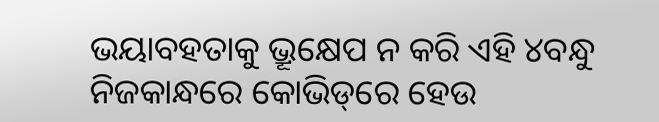ଭୟାବହତାକୁ ଭ୍ରୂକ୍ଷେପ ନ କରି ଏହି ୪ବନ୍ଧୁ ନିଜକାନ୍ଧରେ କୋଭିଡ୍‌ରେ ହେଉ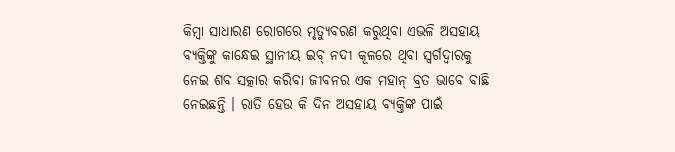କିମ୍ବା ସାଧାରଣ ରୋଗରେ ମୃତ୍ୟୁବରଣ କରୁଥିବା ଏଭଳି ଅସହାୟ ବ୍ୟକ୍ତିଙ୍କୁ କାନ୍ଧେଇ ସ୍ଥାନୀୟ ଇବ୍‌ ନଦୀ କୂଳରେ ଥିବା ସ୍ବର୍ଗଦ୍ୱାରକୁ ନେଇ ଶବ ସତ୍କାର କରିବା ଜୀବନର ଏକ ମହାନ୍‌ ବ୍ରତ ଭାବେ ବାଛି ନେଇଛନ୍ତି । ରାତି ହେଉ କି ଦିନ ଅସହାୟ ବ୍ୟକ୍ତିଙ୍କ ପାଇଁ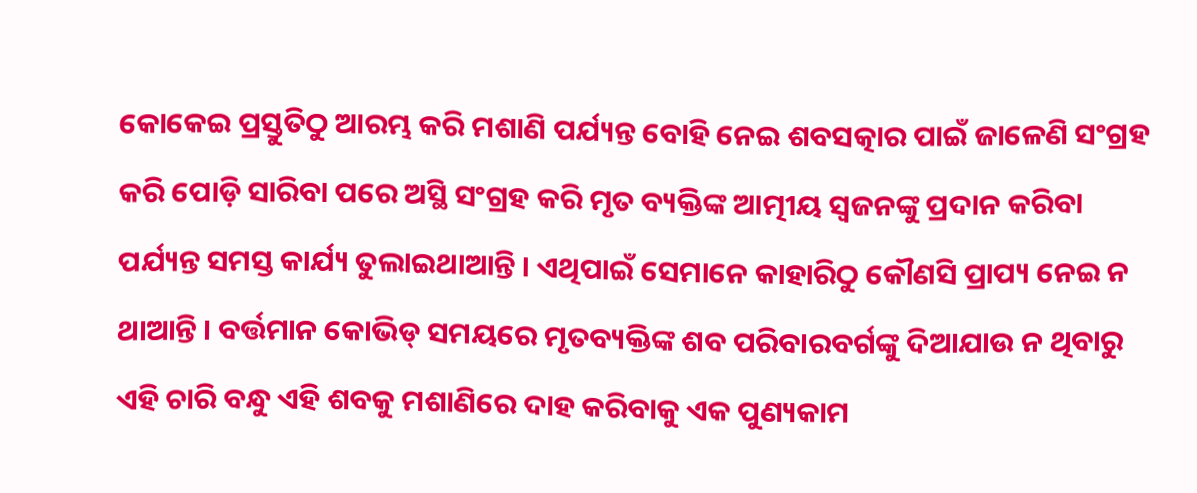କୋକେଇ ପ୍ରସ୍ତୁତିଠୁ ଆରମ୍ଭ କରି ମଶାଣି ପର୍ଯ୍ୟନ୍ତ ବୋହି ନେଇ ଶବସତ୍କାର ପାଇଁ ଜାଳେଣି ସଂଗ୍ରହ କରି ପୋଡ଼ି ସାରିବା ପରେ ଅସ୍ଥି ସଂଗ୍ରହ କରି ମୃତ ବ୍ୟକ୍ତିଙ୍କ ଆତ୍ମୀୟ ସ୍ବଜନଙ୍କୁ ପ୍ରଦାନ କରିବା ପର୍ଯ୍ୟନ୍ତ ସମସ୍ତ କାର୍ଯ୍ୟ ତୁଲାଇଥାଆନ୍ତି । ଏଥିପାଇଁ ସେମାନେ କାହାରିଠୁ କୌଣସି ପ୍ରାପ୍ୟ ନେଇ ନ ଥାଆନ୍ତି । ବର୍ତ୍ତମାନ କୋଭିଡ୍‌ ସମୟରେ ମୃତବ୍ୟକ୍ତିଙ୍କ ଶବ ପରିବାରବର୍ଗଙ୍କୁ ଦିଆଯାଉ ନ ଥିବାରୁ ଏହି ଚାରି ବନ୍ଧୁ ଏହି ଶବକୁ ମଶାଣିରେ ଦାହ କରିବାକୁ ଏକ ପୁଣ୍ୟକାମ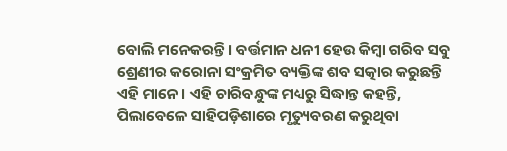ବୋଲି ମନେକରନ୍ତି । ବର୍ତ୍ତମାନ ଧନୀ ହେଉ କିମ୍ବା ଗରିବ ସବୁ ଶ୍ରେଣୀର କରୋନା ସଂକ୍ରମିତ ବ୍ୟକ୍ତିଙ୍କ ଶବ ସତ୍କାର କରୁଛନ୍ତି ଏହି ମାନେ। ଏହି ଚାରିବନ୍ଧୁଙ୍କ ମଧ୍ୟରୁ ସିଦ୍ଧାନ୍ତ କହନ୍ତି, ପିଲାବେଳେ ସାହିପଡ଼ିଶାରେ ମୃତ୍ୟୁବରଣ କରୁଥିବା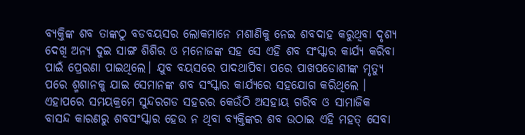ବ୍ୟକ୍ତିଙ୍କ ଶବ ତାଙ୍କଠୁ ବଡବୟସର ଲୋକମାନେ ମଶାଣିକୁ ନେଇ ଶବଦାହ କରୁଥିବା ଦୃଶ୍ୟ ଦେଖି ଅନ୍ୟ ଦୁଇ ସାଙ୍ଗ ଶିଶିର ଓ ମନୋଜଙ୍କ ସହ ସେ ଏହି ଶବ ସଂସ୍କାର କାର୍ଯ୍ୟ କରିବା ପାଇଁ ପ୍ରେରଣା ପାଇଥିଲେ। ଯୁବ ବୟସରେ ପାଦଥାପିବା ପରେ ପାଖପଡୋଶୀଙ୍କ ମୃତ୍ୟୁ ପରେ ଶ୍ମଶାନକୁ ଯାଇ ସେମାନଙ୍କ ଶବ ସଂସ୍କାର କାର୍ଯ୍ୟରେ ସହଯୋଗ କରିଥିଲେ । ଏହାପରେ ସମୟକ୍ରମେ ସୁନ୍ଦରଗଡ ସହରର କେଉଁଠି ଅସହାୟ ଗରିବ ଓ ସାମାଜିକ ବାସନ୍ଦ କାରଣରୁ ଶବସଂସ୍କାର ହେଉ ନ ଥିବା ବ୍ୟକ୍ତିଙ୍କର ଶବ ଉଠାଇ ଏହି ମହତ୍‌ ସେବା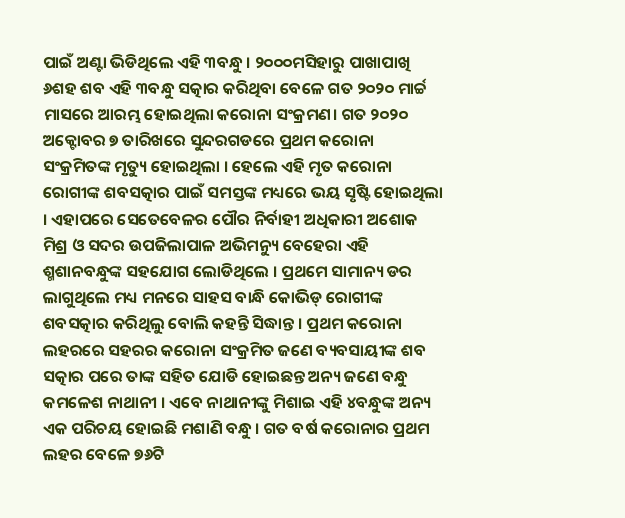ପାଇଁ ଅଣ୍ଟା ଭିଡିଥିଲେ ଏହି ୩ବନ୍ଧୁ । ୨୦୦୦ମସିହାରୁ ପାଖାପାଖି ୬ଶହ ଶବ ଏହି ୩ବନ୍ଧୁ ସତ୍କାର କରିଥିବା ବେଳେ ଗତ ୨୦୨୦ ମାର୍ଚ୍ଚ ମାସରେ ଆରମ୍ଭ ହୋଇଥିଲା କରୋନା ସଂକ୍ରମଣ। ଗତ ୨୦୨୦ ଅକ୍ଟୋବର ୭ ତାରିଖରେ ସୁନ୍ଦରଗଡରେ ପ୍ରଥମ କରୋନା ସଂକ୍ରମିତଙ୍କ ମୃତ୍ୟୁ ହୋଇଥିଲା । ହେଲେ ଏହି ମୃତ କରୋନା ରୋଗୀଙ୍କ ଶବସତ୍କାର ପାଇଁ ସମସ୍ତଙ୍କ ମଧ୍ୟରେ ଭୟ ସୃଷ୍ଟି ହୋଇଥିଲା । ଏହାପରେ ସେତେବେଳର ପୌର ନିର୍ବାହୀ ଅଧିକାରୀ ଅଶୋକ ମିଶ୍ର ଓ ସଦର ଉପଜିଲାପାଳ ଅଭିମନ୍ୟୁ ବେହେରା ଏହି ଶ୍ମଶାନବନ୍ଧୁଙ୍କ ସହଯୋଗ ଲୋଡିଥିଲେ । ପ୍ରଥମେ ସାମାନ୍ୟ ଡର ଲାଗୁଥିଲେ ମଧ୍ୟ ମନରେ ସାହସ ବାନ୍ଧି କୋଭିଡ୍‌ ରୋଗୀଙ୍କ ଶବସତ୍କାର କରିଥିଲୁ ବୋଲି କହନ୍ତି ସିଦ୍ଧାନ୍ତ । ପ୍ରଥମ କରୋନା ଲହରରେ ସହରର କରୋନା ସଂକ୍ରମିତ ଜଣେ ବ୍ୟବସାୟୀଙ୍କ ଶବ ସତ୍କାର ପରେ ତାଙ୍କ ସହିତ ଯୋଡି ହୋଇଛନ୍ତ ଅନ୍ୟ ଜଣେ ବନ୍ଧୁ କମଳେଶ ନାଥାନୀ । ଏବେ ନାଥାନୀଙ୍କୁ ମିଶାଇ ଏହି ୪ବନ୍ଧୁଙ୍କ ଅନ୍ୟ ଏକ ପରିଚୟ ହୋଇଛି ମଶାଣି ବନ୍ଧୁ । ଗତ ବର୍ଷ କରୋନାର ପ୍ରଥମ ଲହର ବେଳେ ୭୬ଟି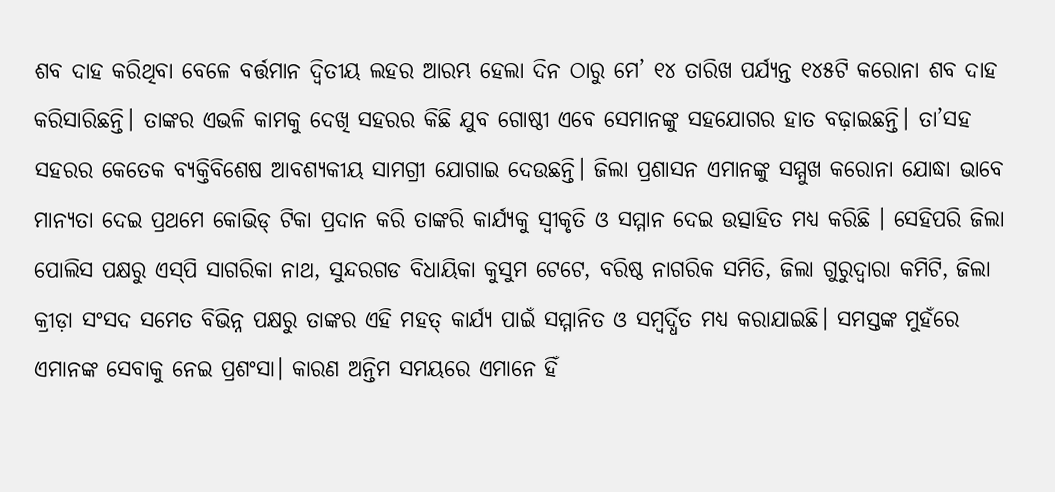ଶବ ଦାହ କରିଥିବା ବେଳେ ବର୍ତ୍ତମାନ ଦ୍ୱିତୀୟ ଲହର ଆରମ୍ଭ ହେଲା ଦିନ ଠାରୁ ମେ’ ୧୪ ତାରିଖ ପର୍ଯ୍ୟନ୍ତ ୧୪୫ଟି କରୋନା ଶବ ଦାହ କରିସାରିଛନ୍ତି। ତାଙ୍କର ଏଭଳି କାମକୁ ଦେଖି ସହରର କିଛି ଯୁବ ଗୋଷ୍ଠୀ ଏବେ ସେମାନଙ୍କୁ ସହଯୋଗର ହାତ ବଢ଼ାଇଛନ୍ତି। ତା’ସହ ସହରର କେତେକ ବ୍ୟକ୍ତିବିଶେଷ ଆବଶ୍ୟକୀୟ ସାମଗ୍ରୀ ଯୋଗାଇ ଦେଉଛନ୍ତି। ଜିଲା ପ୍ରଶାସନ ଏମାନଙ୍କୁ ସମ୍ମୁଖ କରୋନା ଯୋଦ୍ଧା ଭାବେ ମାନ୍ୟତା ଦେଇ ପ୍ରଥମେ କୋଭିଡ୍‌ ଟିକା ପ୍ରଦାନ କରି ତାଙ୍କରି କାର୍ଯ୍ୟକୁ ସ୍ବୀକୃତି ଓ ସମ୍ମାନ ଦେଇ ଉତ୍ସାହିତ ମଧ୍ୟ କରିଛି । ସେହିପରି ଜିଲା ପୋଲିସ ପକ୍ଷରୁ ଏସ୍‌ପି ସାଗରିକା ନାଥ, ସୁନ୍ଦରଗଡ ବିଧାୟିକା କୁସୁମ ଟେଟେ, ବରିଷ୍ଠ ନାଗରିକ ସମିତି, ଜିଲା ଗୁରୁଦ୍ୱାରା କମିଟି, ଜିଲା କ୍ରୀଡ଼ା ସଂସଦ ସମେତ ବିଭିନ୍ନ ପକ୍ଷରୁ ତାଙ୍କର ଏହି ମହତ୍‌ କାର୍ଯ୍ୟ ପାଇଁ ସମ୍ମାନିତ ଓ ସମ୍ବର୍ଦ୍ଧିତ ମଧ୍ୟ କରାଯାଇଛି। ସମସ୍ତଙ୍କ ମୁହଁରେ ଏମାନଙ୍କ ସେବାକୁ ନେଇ ପ୍ରଶଂସା। କାରଣ ଅନ୍ତିମ ସମୟରେ ଏମାନେ ହିଁ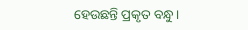ହେଉଛନ୍ତି ପ୍ରକୃତ ବନ୍ଧୁ।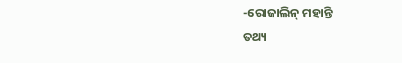-ରୋଜାଲିନ୍‌ ମହାନ୍ତି
ତଥ୍ୟ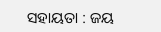ସହାୟତା : ଜୟ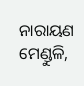ନାରାୟଣ ମେଣ୍ଡୁଳି,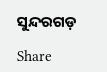ସୁନ୍ଦରଗଡ଼

Share